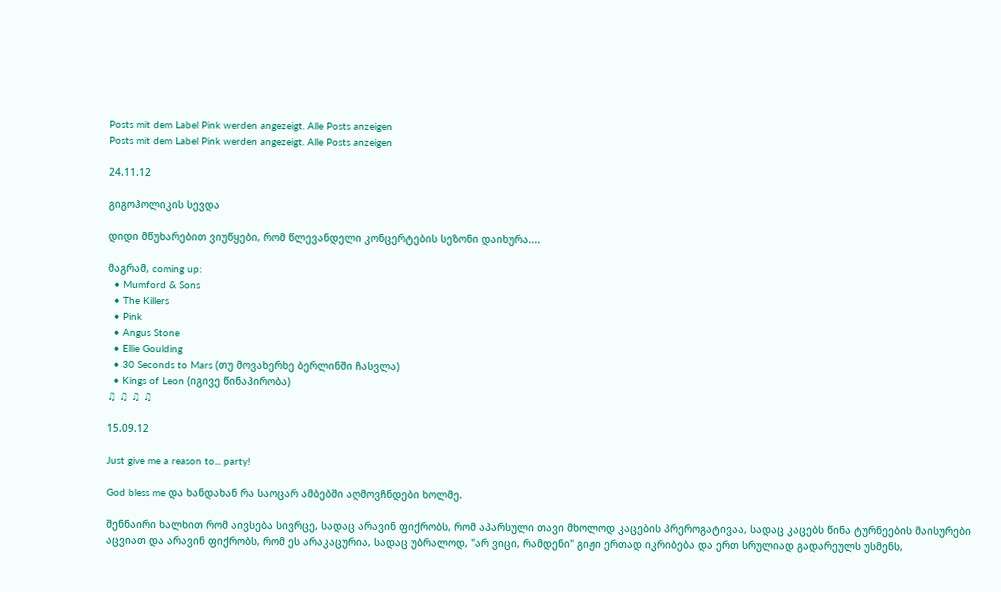Posts mit dem Label Pink werden angezeigt. Alle Posts anzeigen
Posts mit dem Label Pink werden angezeigt. Alle Posts anzeigen

24.11.12

გიგოჰოლიკის სევდა

დიდი მწუხარებით ვიუწყები, რომ წლევანდელი კონცერტების სეზონი დაიხურა....

მაგრამ, coming up:
  • Mumford & Sons
  • The Killers
  • Pink
  • Angus Stone
  • Ellie Goulding
  • 30 Seconds to Mars (თუ მოვახერხე ბერლინში ჩასვლა)
  • Kings of Leon (იგივე წინაპირობა)
♫ ♫ ♫ ♫

15.09.12

Just give me a reason to... party!

God bless me და ხანდახან რა საოცარ ამბებში აღმოვჩნდები ხოლმე.

შენნაირი ხალხით რომ აივსება სივრცე, სადაც არავინ ფიქრობს, რომ აპარსული თავი მხოლოდ კაცების პრეროგატივაა, სადაც კაცებს წინა ტურნეების მაისურები აცვიათ და არავინ ფიქრობს, რომ ეს არაკაცურია, სადაც უბრალოდ, "არ ვიცი, რამდენი" გიჟი ერთად იკრიბება და ერთ სრულიად გადარეულს უსმენს,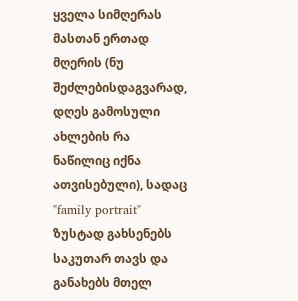ყველა სიმღერას მასთან ერთად მღერის (ნუ შეძლებისდაგვარად, დღეს გამოსული ახლების რა ნაწილიც იქნა ათვისებული), სადაც "family portrait" ზუსტად გახსენებს საკუთარ თავს და განახებს მთელ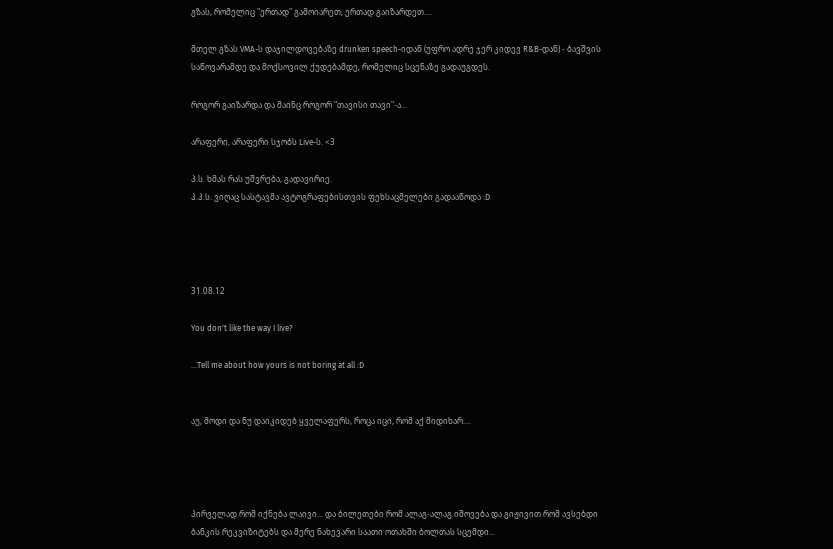გზას, რომელიც "ერთად" გამოიარეთ, ერთად გაიზარდეთ....

მთელ გზას VMA-ს დაჯილდოვებაზე drunken speech-იდან (უფრო ადრე ჯერ კიდევ R&B-დან) - ბავშვის საწოვარამდე და მოქსოვილ ქუდებამდე, რომელიც სცენაზე გადაუგდეს.

როგორ გაიზარდა და მაინც როგორ "თავისი თავი"-ა...

არაფერი, არაფერი სჯობს Live-ს. <3

პ.ს. ხმას რას უშვრება, გადავირიე.
პ.პ.ს. ვიღაც სასტავმა ავტოგრაფებისთვის ფეხსაცმელები გადააწოდა :D




31.08.12

You don't like the way I live?

...Tell me about how yours is not boring at all :D


აუ, მოდი და ნუ დაიკიდებ ყველაფერს, როცა იცი, რომ აქ მიდიხარ....




პირველად რომ იქნება ლაივი... და ბილეთები რომ ალაგ-ალაგ იშოვება და გიჟივით რომ ავსებდი ბანკის რეკვიზიტებს და მერე ნახევარი საათი ოთახში ბოლთას სცემდი...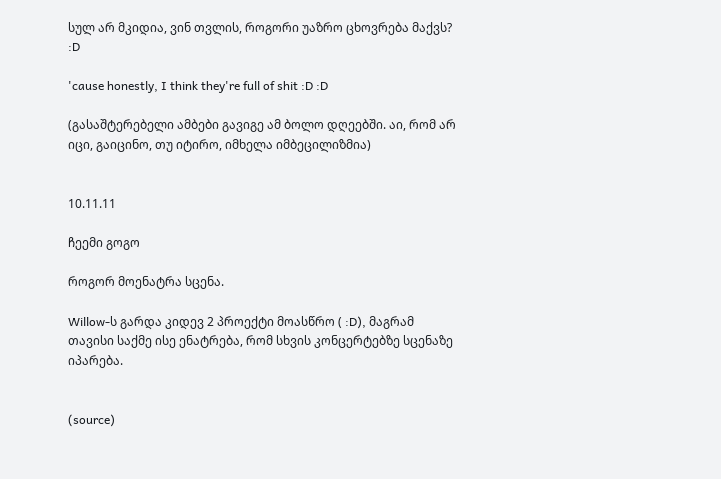სულ არ მკიდია, ვინ თვლის, როგორი უაზრო ცხოვრება მაქვს? :D

'cause honestly, I think they're full of shit :D :D

(გასაშტერებელი ამბები გავიგე ამ ბოლო დღეებში. აი, რომ არ იცი, გაიცინო, თუ იტირო, იმხელა იმბეცილიზმია)


10.11.11

ჩეემი გოგო

როგორ მოენატრა სცენა.

Willow-ს გარდა კიდევ 2 პროექტი მოასწრო ( :D), მაგრამ თავისი საქმე ისე ენატრება, რომ სხვის კონცერტებზე სცენაზე იპარება.


(source)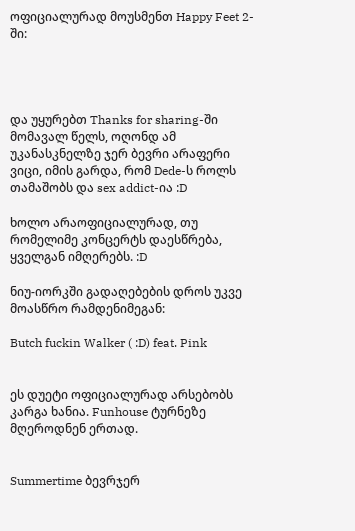ოფიციალურად მოუსმენთ Happy Feet 2-ში:




და უყურებთ Thanks for sharing-ში მომავალ წელს, ოღონდ ამ უკანასკნელზე ჯერ ბევრი არაფერი ვიცი, იმის გარდა, რომ Dede-ს როლს თამაშობს და sex addict-ია :D

ხოლო არაოფიციალურად, თუ რომელიმე კონცერტს დაესწრება, ყველგან იმღერებს. :D

ნიუ-იორკში გადაღებების დროს უკვე მოასწრო რამდენიმეგან:

Butch fuckin Walker ( :D) feat. Pink


ეს დუეტი ოფიციალურად არსებობს კარგა ხანია. Funhouse ტურნეზე მღეროდნენ ერთად.


Summertime ბევრჯერ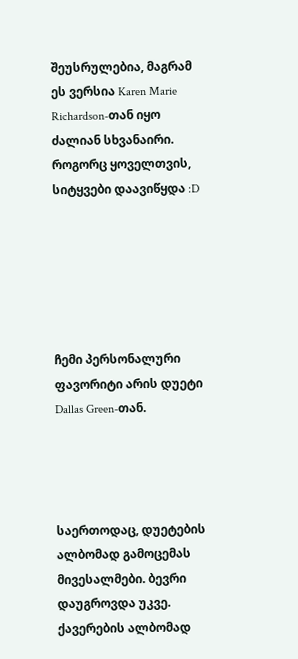შეუსრულებია, მაგრამ ეს ვერსია Karen Marie Richardson-თან იყო ძალიან სხვანაირი. როგორც ყოველთვის, სიტყვები დაავიწყდა :D






ჩემი პერსონალური ფავორიტი არის დუეტი Dallas Green-თან.




საერთოდაც, დუეტების ალბომად გამოცემას მივესალმები. ბევრი დაუგროვდა უკვე.
ქავერების ალბომად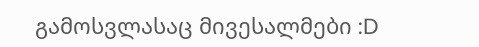გამოსვლასაც მივესალმები :D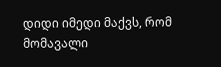დიდი იმედი მაქვს, რომ მომავალი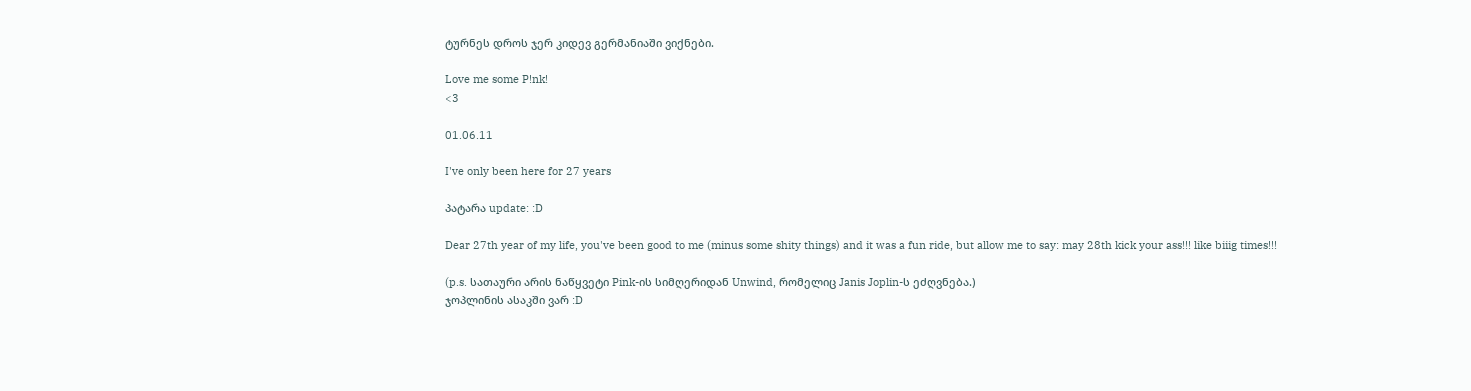ტურნეს დროს ჯერ კიდევ გერმანიაში ვიქნები.

Love me some P!nk!
<3

01.06.11

I've only been here for 27 years

პატარა update: :D

Dear 27th year of my life, you've been good to me (minus some shity things) and it was a fun ride, but allow me to say: may 28th kick your ass!!! like biiig times!!!

(p.s. სათაური არის ნაწყვეტი Pink-ის სიმღერიდან Unwind, რომელიც Janis Joplin-ს ეძღვნება.)
ჯოპლინის ასაკში ვარ :D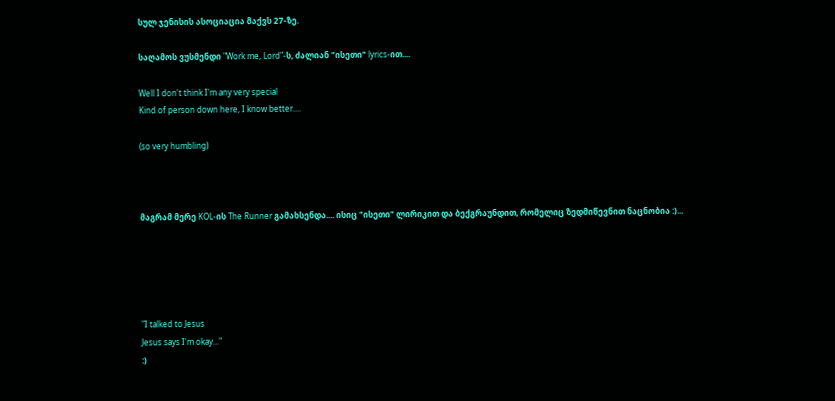სულ ჯენისის ასოციაცია მაქვს 27-ზე.

საღამოს ვუსმენდი "Work me, Lord"-ს, ძალიან "ისეთი" lyrics-ით....

Well I don't think I'm any very special
Kind of person down here, I know better....

(so very humbling)



მაგრამ მერე KOL-ის The Runner გამახსენდა.... ისიც "ისეთი" ლირიკით და ბექგრაუნდით, რომელიც ზედმიწევნით ნაცნობია :)...





"I talked to Jesus
Jesus says I'm okay..."
:)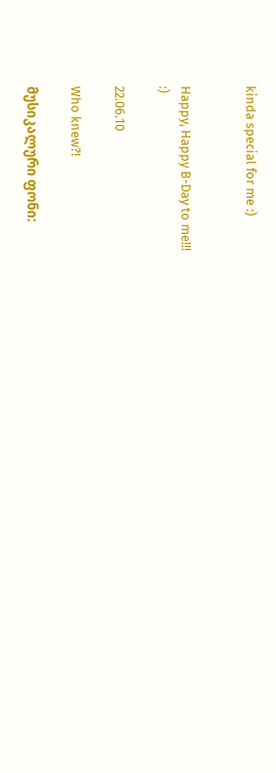kinda special for me :)


Happy, Happy B-Day to me!!!
:)

22.06.10

Who knew?!

მუსიკალური ფონი: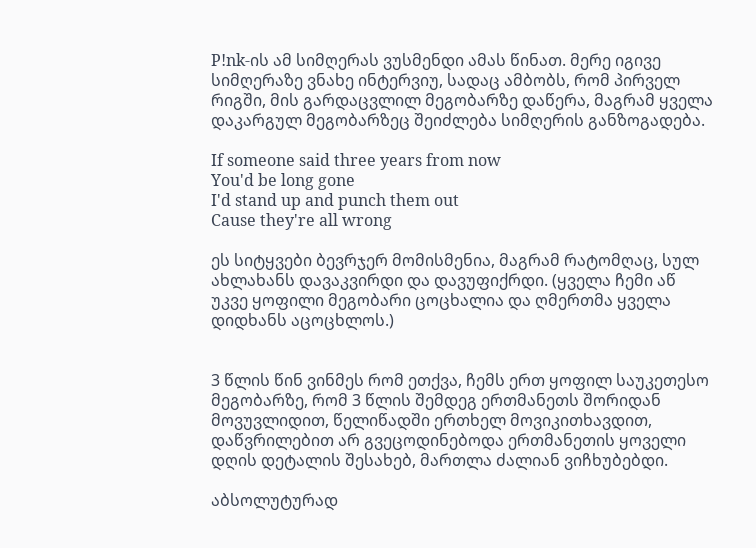P!nk-ის ამ სიმღერას ვუსმენდი ამას წინათ. მერე იგივე სიმღერაზე ვნახე ინტერვიუ, სადაც ამბობს, რომ პირველ რიგში, მის გარდაცვლილ მეგობარზე დაწერა, მაგრამ ყველა დაკარგულ მეგობარზეც შეიძლება სიმღერის განზოგადება.

If someone said three years from now
You'd be long gone
I'd stand up and punch them out
Cause they're all wrong

ეს სიტყვები ბევრჯერ მომისმენია, მაგრამ რატომღაც, სულ ახლახანს დავაკვირდი და დავუფიქრდი. (ყველა ჩემი აწ უკვე ყოფილი მეგობარი ცოცხალია და ღმერთმა ყველა დიდხანს აცოცხლოს.)


3 წლის წინ ვინმეს რომ ეთქვა, ჩემს ერთ ყოფილ საუკეთესო მეგობარზე, რომ 3 წლის შემდეგ ერთმანეთს შორიდან მოვუვლიდით, წელიწადში ერთხელ მოვიკითხავდით, დაწვრილებით არ გვეცოდინებოდა ერთმანეთის ყოველი დღის დეტალის შესახებ, მართლა ძალიან ვიჩხუბებდი.

აბსოლუტურად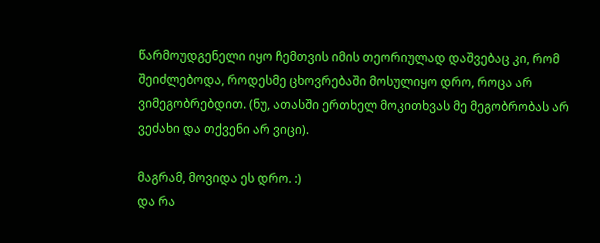წარმოუდგენელი იყო ჩემთვის იმის თეორიულად დაშვებაც კი, რომ შეიძლებოდა, როდესმე ცხოვრებაში მოსულიყო დრო, როცა არ ვიმეგობრებდით. (ნუ, ათასში ერთხელ მოკითხვას მე მეგობრობას არ ვეძახი და თქვენი არ ვიცი).

მაგრამ, მოვიდა ეს დრო. :)
და რა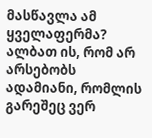მასწავლა ამ ყველაფერმა? ალბათ ის, რომ არ არსებობს ადამიანი, რომლის გარეშეც ვერ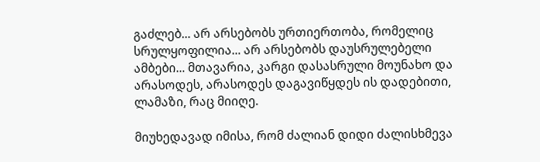გაძლებ... არ არსებობს ურთიერთობა, რომელიც სრულყოფილია... არ არსებობს დაუსრულებელი ამბები... მთავარია, კარგი დასასრული მოუნახო და არასოდეს, არასოდეს დაგავიწყდეს ის დადებითი, ლამაზი, რაც მიიღე.

მიუხედავად იმისა, რომ ძალიან დიდი ძალისხმევა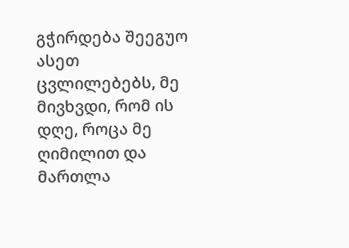გჭირდება შეეგუო ასეთ ცვლილებებს, მე მივხვდი, რომ ის დღე, როცა მე ღიმილით და მართლა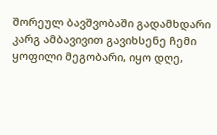შორეულ ბავშვობაში გადამხდარი კარგ ამბავივით გავიხსენე ჩემი ყოფილი მეგობარი, იყო დღე,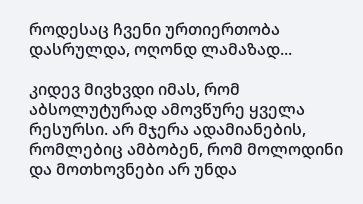როდესაც ჩვენი ურთიერთობა დასრულდა, ოღონდ ლამაზად...

კიდევ მივხვდი იმას, რომ აბსოლუტურად ამოვწურე ყველა რესურსი. არ მჯერა ადამიანების, რომლებიც ამბობენ, რომ მოლოდინი და მოთხოვნები არ უნდა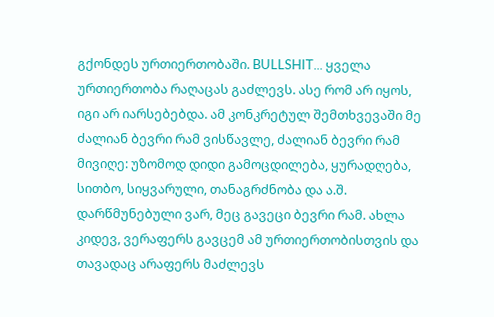გქონდეს ურთიერთობაში. BULLSHIT... ყველა ურთიერთობა რაღაცას გაძლევს. ასე რომ არ იყოს, იგი არ იარსებებდა. ამ კონკრეტულ შემთხვევაში მე ძალიან ბევრი რამ ვისწავლე, ძალიან ბევრი რამ მივიღე: უზომოდ დიდი გამოცდილება, ყურადღება, სითბო, სიყვარული, თანაგრძნობა და ა.შ. დარწმუნებული ვარ, მეც გავეცი ბევრი რამ. ახლა კიდევ, ვერაფერს გავცემ ამ ურთიერთობისთვის და თავადაც არაფერს მაძლევს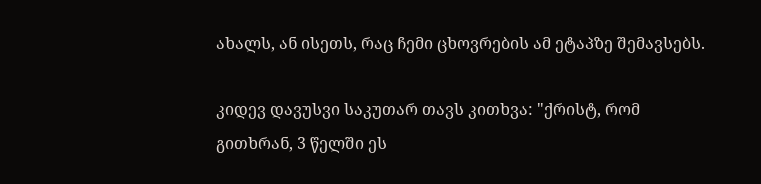ახალს, ან ისეთს, რაც ჩემი ცხოვრების ამ ეტაპზე შემავსებს.

კიდევ დავუსვი საკუთარ თავს კითხვა: "ქრისტ, რომ გითხრან, 3 წელში ეს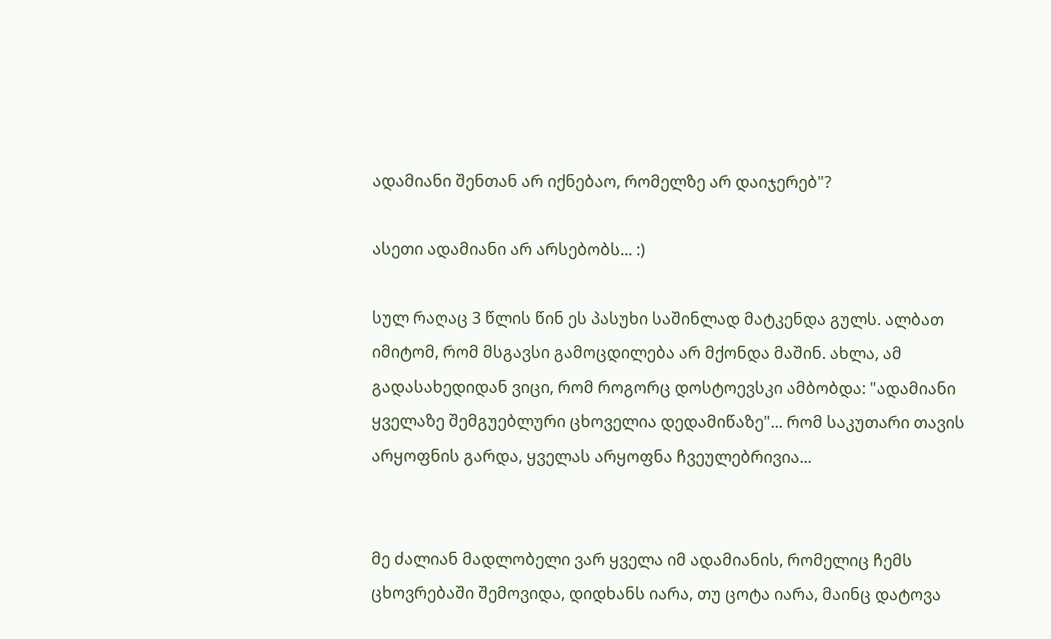ადამიანი შენთან არ იქნებაო, რომელზე არ დაიჯერებ"?

ასეთი ადამიანი არ არსებობს... :)

სულ რაღაც 3 წლის წინ ეს პასუხი საშინლად მატკენდა გულს. ალბათ იმიტომ, რომ მსგავსი გამოცდილება არ მქონდა მაშინ. ახლა, ამ გადასახედიდან ვიცი, რომ როგორც დოსტოევსკი ამბობდა: "ადამიანი ყველაზე შემგუებლური ცხოველია დედამიწაზე"... რომ საკუთარი თავის არყოფნის გარდა, ყველას არყოფნა ჩვეულებრივია...


მე ძალიან მადლობელი ვარ ყველა იმ ადამიანის, რომელიც ჩემს ცხოვრებაში შემოვიდა, დიდხანს იარა, თუ ცოტა იარა, მაინც დატოვა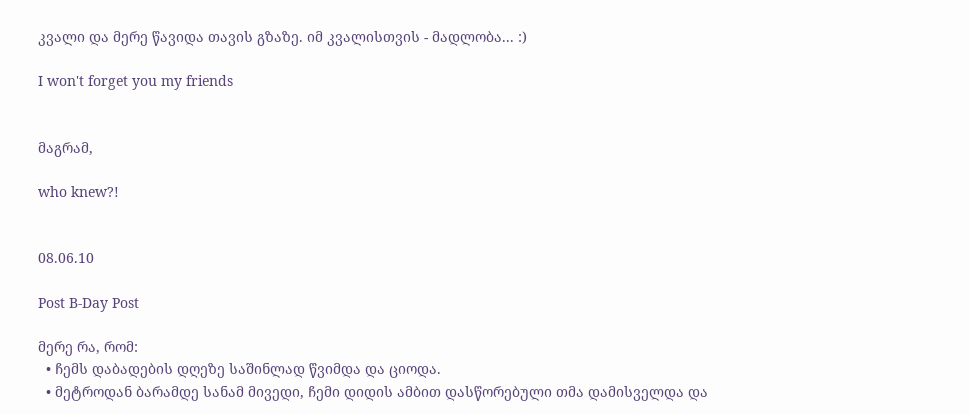კვალი და მერე წავიდა თავის გზაზე. იმ კვალისთვის - მადლობა... :)

I won't forget you my friends


მაგრამ,

who knew?!


08.06.10

Post B-Day Post

მერე რა, რომ:
  • ჩემს დაბადების დღეზე საშინლად წვიმდა და ციოდა.
  • მეტროდან ბარამდე სანამ მივედი, ჩემი დიდის ამბით დასწორებული თმა დამისველდა და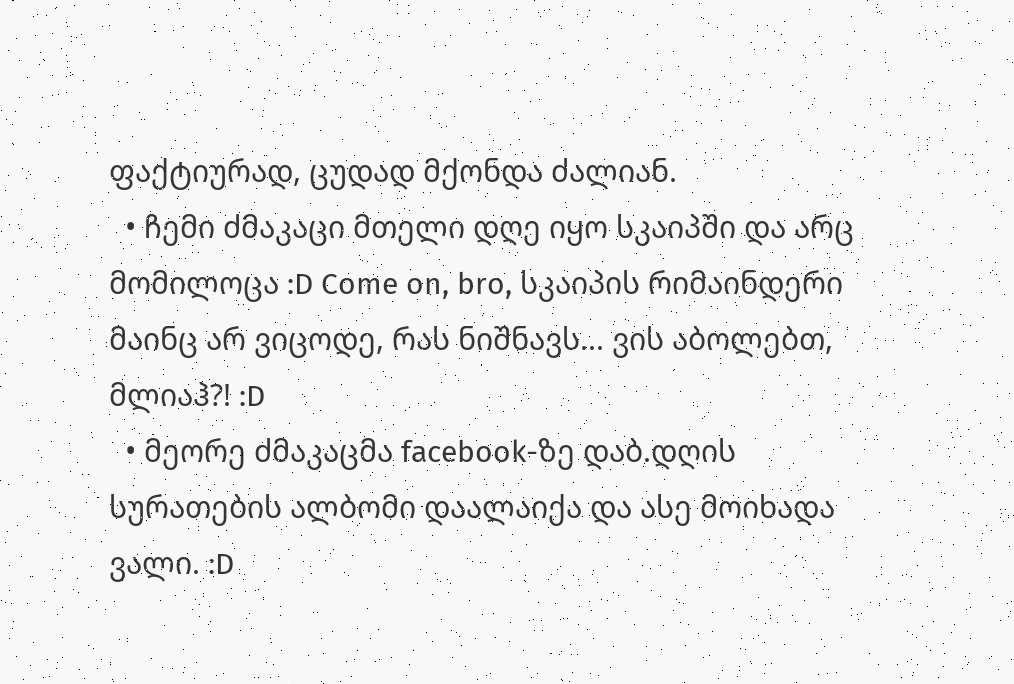ფაქტიურად, ცუდად მქონდა ძალიან.
  • ჩემი ძმაკაცი მთელი დღე იყო სკაიპში და არც მომილოცა :D Come on, bro, სკაიპის რიმაინდერი მაინც არ ვიცოდე, რას ნიშნავს... ვის აბოლებთ, მლიაჰ?! :D
  • მეორე ძმაკაცმა facebook-ზე დაბ.დღის სურათების ალბომი დაალაიქა და ასე მოიხადა ვალი. :D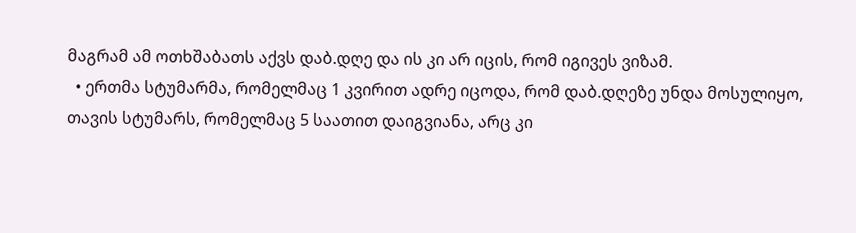მაგრამ ამ ოთხშაბათს აქვს დაბ.დღე და ის კი არ იცის, რომ იგივეს ვიზამ.
  • ერთმა სტუმარმა, რომელმაც 1 კვირით ადრე იცოდა, რომ დაბ.დღეზე უნდა მოსულიყო, თავის სტუმარს, რომელმაც 5 საათით დაიგვიანა, არც კი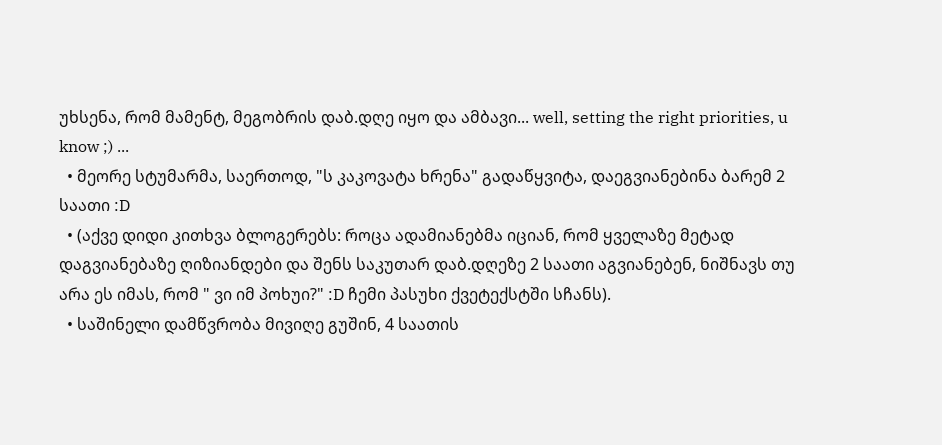უხსენა, რომ მამენტ, მეგობრის დაბ.დღე იყო და ამბავი... well, setting the right priorities, u know ;) ...
  • მეორე სტუმარმა, საერთოდ, "ს კაკოვატა ხრენა" გადაწყვიტა, დაეგვიანებინა ბარემ 2 საათი :D
  • (აქვე დიდი კითხვა ბლოგერებს: როცა ადამიანებმა იციან, რომ ყველაზე მეტად დაგვიანებაზე ღიზიანდები და შენს საკუთარ დაბ.დღეზე 2 საათი აგვიანებენ, ნიშნავს თუ არა ეს იმას, რომ " ვი იმ პოხუი?" :D ჩემი პასუხი ქვეტექსტში სჩანს).
  • საშინელი დამწვრობა მივიღე გუშინ, 4 საათის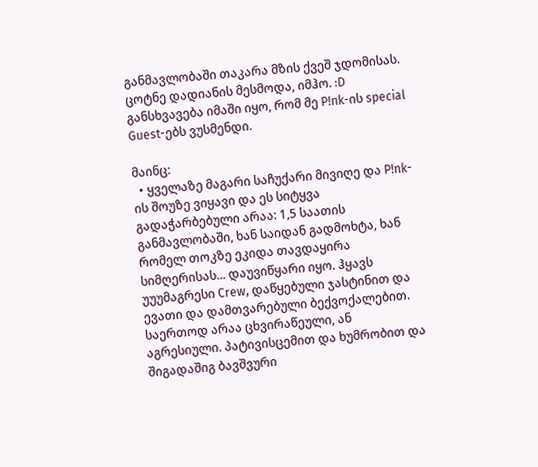განმავლობაში თაკარა მზის ქვეშ ჯდომისას. ცოტნე დადიანის მესმოდა, იმჰო. :D განსხვავება იმაში იყო, რომ მე P!nk-ის special Guest-ებს ვუსმენდი.

მაინც:
  • ყველაზე მაგარი საჩუქარი მივიღე და P!nk-ის შოუზე ვიყავი და ეს სიტყვა გადაჭარბებული არაა: 1,5 საათის განმავლობაში, ხან საიდან გადმოხტა, ხან რომელ თოკზე ეკიდა თავდაყირა სიმღერისას... დაუვიწყარი იყო. ჰყავს უუუმაგრესი Crew, დაწყებული ჯასტინით და ევათი და დამთვარებული ბექვოქალებით. საერთოდ არაა ცხვირაწეული, ან აგრესიული. პატივისცემით და ხუმრობით და შიგადაშიგ ბავშვური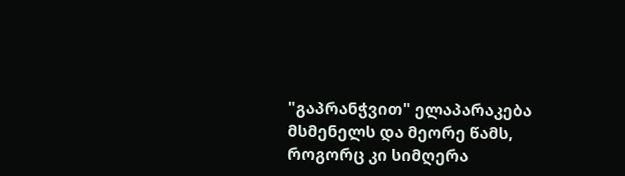"გაპრანჭვით" ელაპარაკება მსმენელს და მეორე წამს, როგორც კი სიმღერა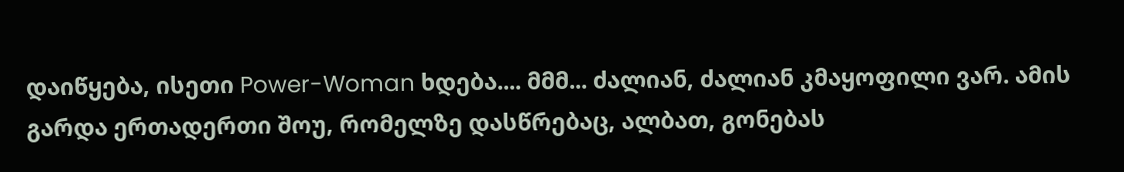დაიწყება, ისეთი Power-Woman ხდება.... მმმ... ძალიან, ძალიან კმაყოფილი ვარ. ამის გარდა ერთადერთი შოუ, რომელზე დასწრებაც, ალბათ, გონებას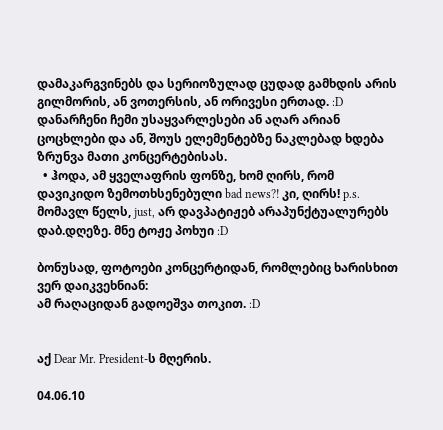დამაკარგვინებს და სერიოზულად ცუდად გამხდის არის გილმორის, ან ვოთერსის, ან ორივესი ერთად. :D დანარჩენი ჩემი უსაყვარლესები ან აღარ არიან ცოცხლები და ან, შოუს ელემენტებზე ნაკლებად ხდება ზრუნვა მათი კონცერტებისას.
  • ჰოდა, ამ ყველაფრის ფონზე, ხომ ღირს, რომ დავიკიდო ზემოთხსენებული bad news?! კი, ღირს! p.s. მომავლ წელს, just, არ დავპატიჟებ არაპუნქტუალურებს დაბ.დღეზე. მნე ტოჟე პოხუი :D

ბონუსად, ფოტოები კონცერტიდან, რომლებიც ხარისხით ვერ დაიკვეხნიან:
ამ რაღაციდან გადოეშვა თოკით. :D


აქ Dear Mr. President-ს მღერის.

04.06.10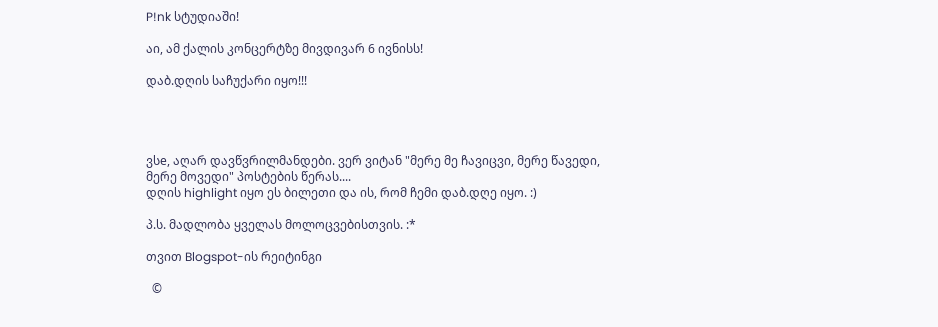P!nk სტუდიაში!

აი, ამ ქალის კონცერტზე მივდივარ 6 ივნისს!

დაბ.დღის საჩუქარი იყო!!!




ვსe, აღარ დავწვრილმანდები. ვერ ვიტან "მერე მე ჩავიცვი, მერე წავედი, მერე მოვედი" პოსტების წერას....
დღის highlight იყო ეს ბილეთი და ის, რომ ჩემი დაბ.დღე იყო. :)

პ.ს. მადლობა ყველას მოლოცვებისთვის. :*

თვით Blogspot-ის რეიტინგი

  ©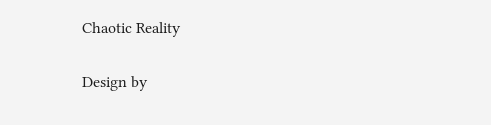Chaotic Reality

Design by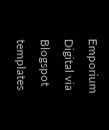Emporium Digital via Blogspot templates